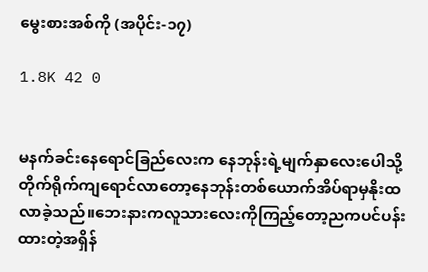မွေးစားအစ်ကို (အပိုင်း-၁၇)

1.8K 42 0


မနက်ခင်းနေရောင်ခြည်လေးက နေဘုန်းရဲ့မျက်နှာလေးပေါသို့တိုက်ရိုက်ကျရောင်လာတော့နေဘုန်းတစ်ယောက်အိပ်ရာမှနိုးထလာခဲ့သည်။ဘေးနားကလူသားလေးကိုကြည့်တော့ညကပင်ပန်းထားတဲ့အရှိန်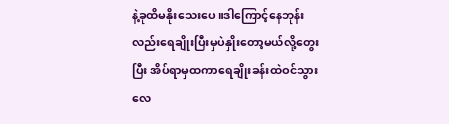နဲ့ခုထိမနိုးသေးပေ။ဒါကြောင့်နေဘုန်းလည်းရေချိုးပြီးမှပဲနှိုးတော့မယ်လို့တွေးပြီး အိပ်ရာမှထကာရေချိုးခန်းထဲဝင်သွားလေ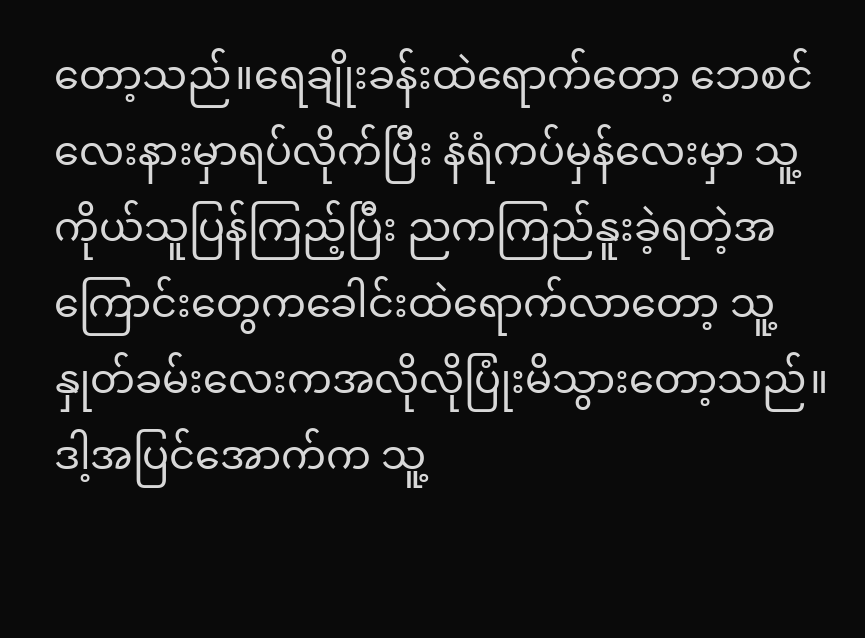တော့သည်။ရေချိုးခန်းထဲရောက်တော့ ဘေစင်လေးနားမှာရပ်လိုက်ပြီး နံရံကပ်မှန်လေးမှာ သူ့ကိုယ်သူပြန်ကြည့်ပြီး ညကကြည်နူးခဲ့ရတဲ့အကြောင်းတွေကခေါင်းထဲရောက်လာတော့ သူ့နှုတ်ခမ်းလေးကအလိုလိုပြုံးမိသွားတော့သည်။ဒါ့အပြင်အောက်က သူ့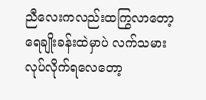ညီလေးကလည်းထကြွလာတော့ ရေချိုးခန်းထဲမှာပဲ လက်သမားလုပ်လိုက်ရလေတော့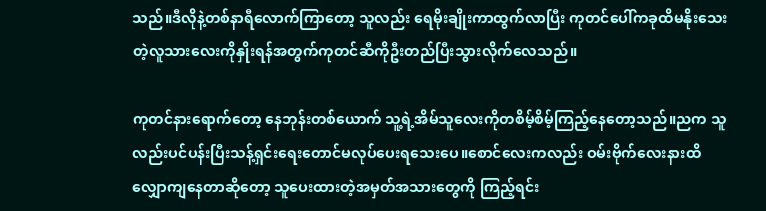သည်။ဒီလိုနဲ့တစ်နာရီလောက်ကြာတော့ သူလည်း ရေမိုးချိုးကာထွက်လာပြီး ကုတင်ပေါ်ကခုထိမနိုးသေးတဲ့လူသားလေးကိုနှိုးရန်အတွက်ကုတင်ဆီကိုဦးတည်ပြီးသွားလိုက်လေသည်။

ကုတင်နားရောက်တော့ နေဘုန်းတစ်ယောက် သူ့ရဲ့အိမ်သူလေးကိုတစိမ့်စိမ့်ကြည့်နေတော့သည်။ညက သူလည်းပင်ပန်းပြီးသန့်ရှင်းရေးတောင်မလုပ်ပေးရသေးပေ။စောင်လေးကလည်း ဝမ်းဗိုက်လေးနားထိလျှောကျနေတာဆိုတော့ သူပေးထားတဲ့အမှတ်အသားတွေကို ကြည့်ရင်း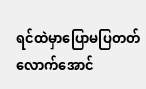ရင်ထဲမှာပြောမပြတတ်လောက်အောင်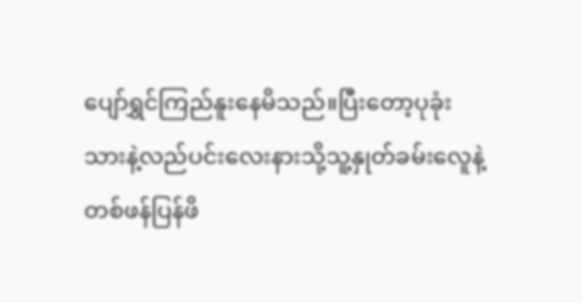ပျော်ရွှင်ကြည်နူးနေမိသည်။ပြီးတော့ပုခုံးသားနဲ့လည်ပင်းလေးနားသို့သူ့နှုတ်ခမ်းလေူနဲ့တစ်ဖန်ပြန်ဖိ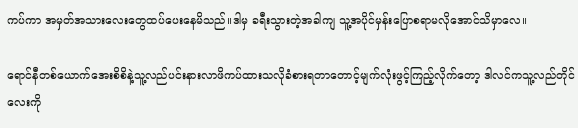ကပ်ကာ အမှတ်အသားလေးတွေထပ်ပေးနေမိသည်။ဒါမှ ခရီးသွားတဲ့အခါကျ သူ့အပိုင်မှန်းပြောစရာမလိုအောင်သိမှာလေ။

ရောင်နီတစ်ယောက်အေးစိစိနဲ့သူ့လည်ပင်းနားလာဖိကပ်ထားသလိုခံစားရတာတောင့်မျက်လုံးဖွင့်ကြည့်လိုက်တော့ ဒါလင်ကသူ့လည်တိုင်လေးကို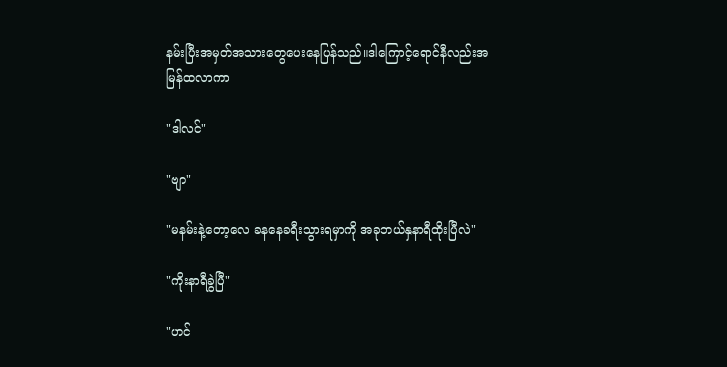နမ်းပြီးအမှတ်အသားတွေပေးနေပြန်သည်။ဒါကြောင့်ရောင်နီလည်းအမြန်ထလာကာ

"ဒါလင်"

"ဗျာ"

"မနမ်းနဲ့တော့လေ ခနနေခရီးသွားရမှာကို အခုဘယ်နှနာရီထိုးပြီလဲ"

"ကိုးနာရီခွဲပြီ"

"ဟင်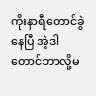ကိုးနာ‌ရီတောင်ခွဲနေပြီ အဲ့ဒါတောင်ဘာလို့မ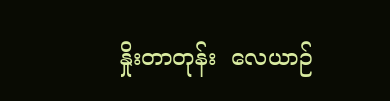နှိုးတာတုန်း  လေယာဉ်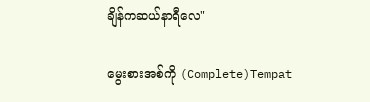ချိန်ကဆယ်နာရီလေ"

မွေးစားအစ်ကို (Complete)Tempat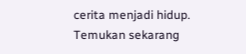cerita menjadi hidup. Temukan sekarang